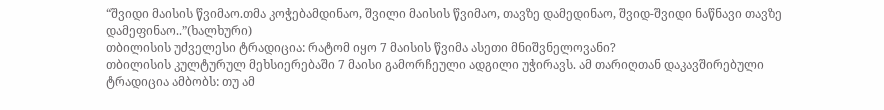“შვიდი მაისის წვიმაო.თმა კოჭებამდინაო, შვილი მაისის წვიმაო, თავზე დამედინაო, შვიდ-შვიდი ნაწნავი თავზე დამეფინაო..”(ხალხური)
თბილისის უძველესი ტრადიცია: რატომ იყო 7 მაისის წვიმა ასეთი მნიშვნელოვანი?
თბილისის კულტურულ მეხსიერებაში 7 მაისი გამორჩეული ადგილი უჭირავს. ამ თარიღთან დაკავშირებული ტრადიცია ამბობს: თუ ამ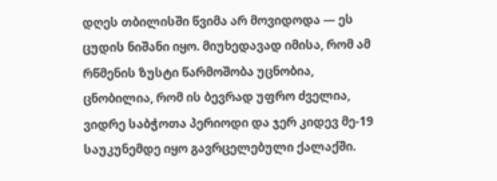დღეს თბილისში წვიმა არ მოვიდოდა — ეს ცუდის ნიშანი იყო. მიუხედავად იმისა, რომ ამ რწმენის ზუსტი წარმოშობა უცნობია, ცნობილია, რომ ის ბევრად უფრო ძველია, ვიდრე საბჭოთა პერიოდი და ჯერ კიდევ მე-19 საუკუნემდე იყო გავრცელებული ქალაქში.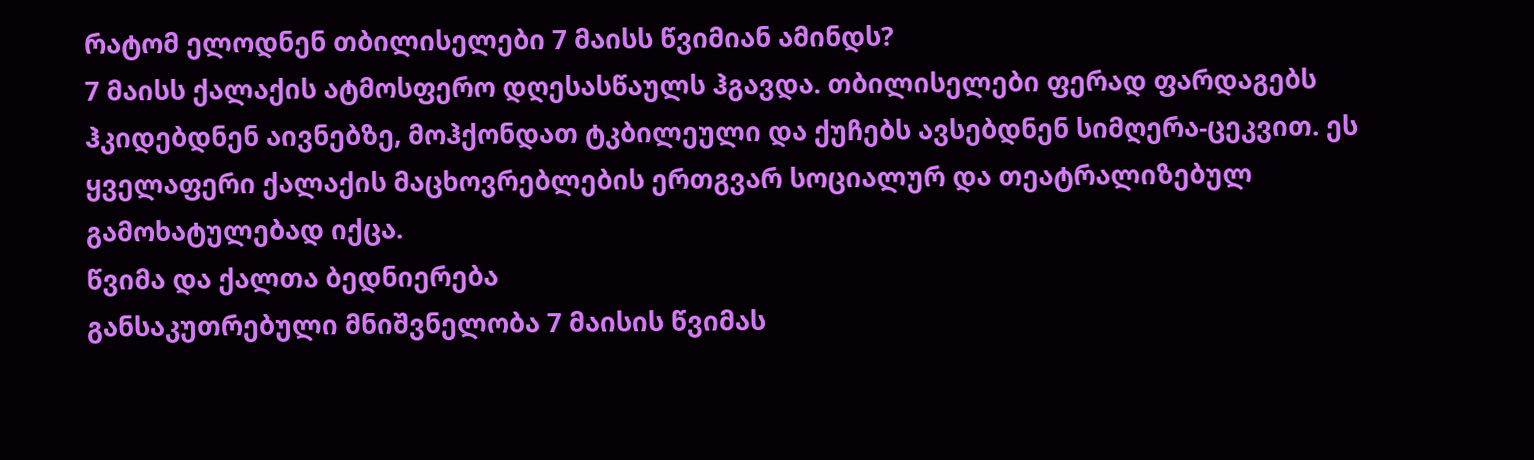რატომ ელოდნენ თბილისელები 7 მაისს წვიმიან ამინდს?
7 მაისს ქალაქის ატმოსფერო დღესასწაულს ჰგავდა. თბილისელები ფერად ფარდაგებს ჰკიდებდნენ აივნებზე, მოჰქონდათ ტკბილეული და ქუჩებს ავსებდნენ სიმღერა-ცეკვით. ეს ყველაფერი ქალაქის მაცხოვრებლების ერთგვარ სოციალურ და თეატრალიზებულ გამოხატულებად იქცა.
წვიმა და ქალთა ბედნიერება
განსაკუთრებული მნიშვნელობა 7 მაისის წვიმას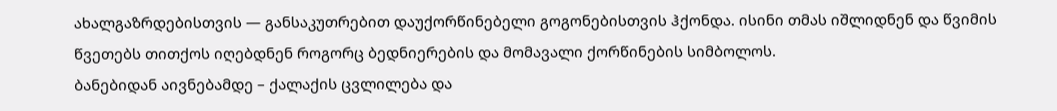ახალგაზრდებისთვის — განსაკუთრებით დაუქორწინებელი გოგონებისთვის ჰქონდა. ისინი თმას იშლიდნენ და წვიმის წვეთებს თითქოს იღებდნენ როგორც ბედნიერების და მომავალი ქორწინების სიმბოლოს.
ბანებიდან აივნებამდე – ქალაქის ცვლილება და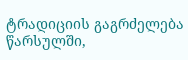ტრადიციის გაგრძელება
წარსულში,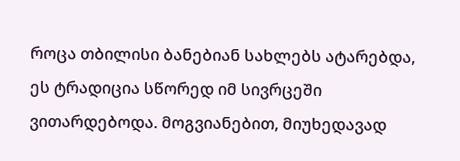როცა თბილისი ბანებიან სახლებს ატარებდა, ეს ტრადიცია სწორედ იმ სივრცეში ვითარდებოდა. მოგვიანებით, მიუხედავად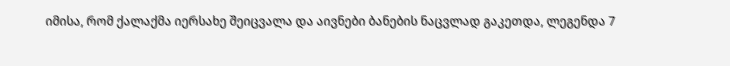იმისა, რომ ქალაქმა იერსახე შეიცვალა და აივნები ბანების ნაცვლად გაკეთდა, ლეგენდა 7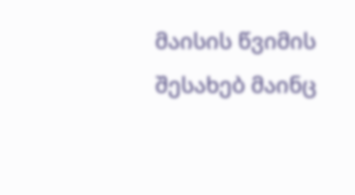მაისის წვიმის შესახებ მაინც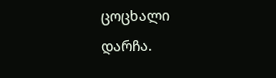ცოცხალი დარჩა.